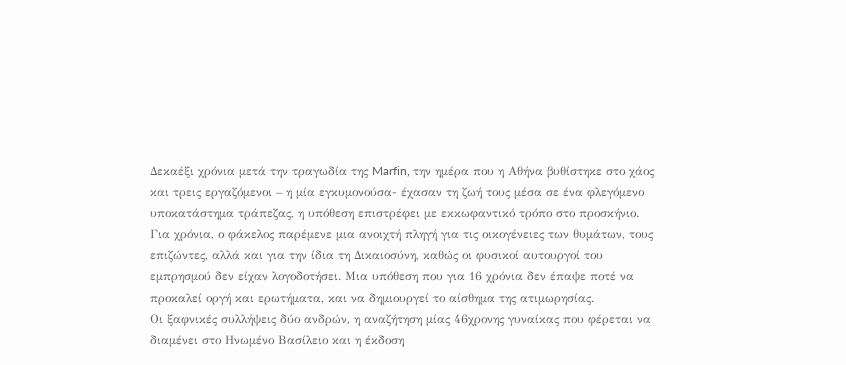Δεκαέξι χρόνια μετά την τραγωδία της Marfin, την ημέρα που η Αθήνα βυθίστηκε στο χάος και τρεις εργαζόμενοι – η μία εγκυμονούσα- έχασαν τη ζωή τους μέσα σε ένα φλεγόμενο υποκατάστημα τράπεζας, η υπόθεση επιστρέφει με εκκωφαντικό τρόπο στο προσκήνιο.
Για χρόνια, ο φάκελος παρέμενε μια ανοιχτή πληγή για τις οικογένειες των θυμάτων, τους επιζώντες, αλλά και για την ίδια τη Δικαιοσύνη, καθώς οι φυσικοί αυτουργοί του εμπρησμού δεν είχαν λογοδοτήσει. Μια υπόθεση που για 16 χρόνια δεν έπαψε ποτέ να προκαλεί οργή και ερωτήματα, και να δημιουργεί το αίσθημα της ατιμωρησίας.
Οι ξαφνικές συλλήψεις δύο ανδρών, η αναζήτηση μίας 46χρονης γυναίκας που φέρεται να διαμένει στο Ηνωμένο Βασίλειο και η έκδοση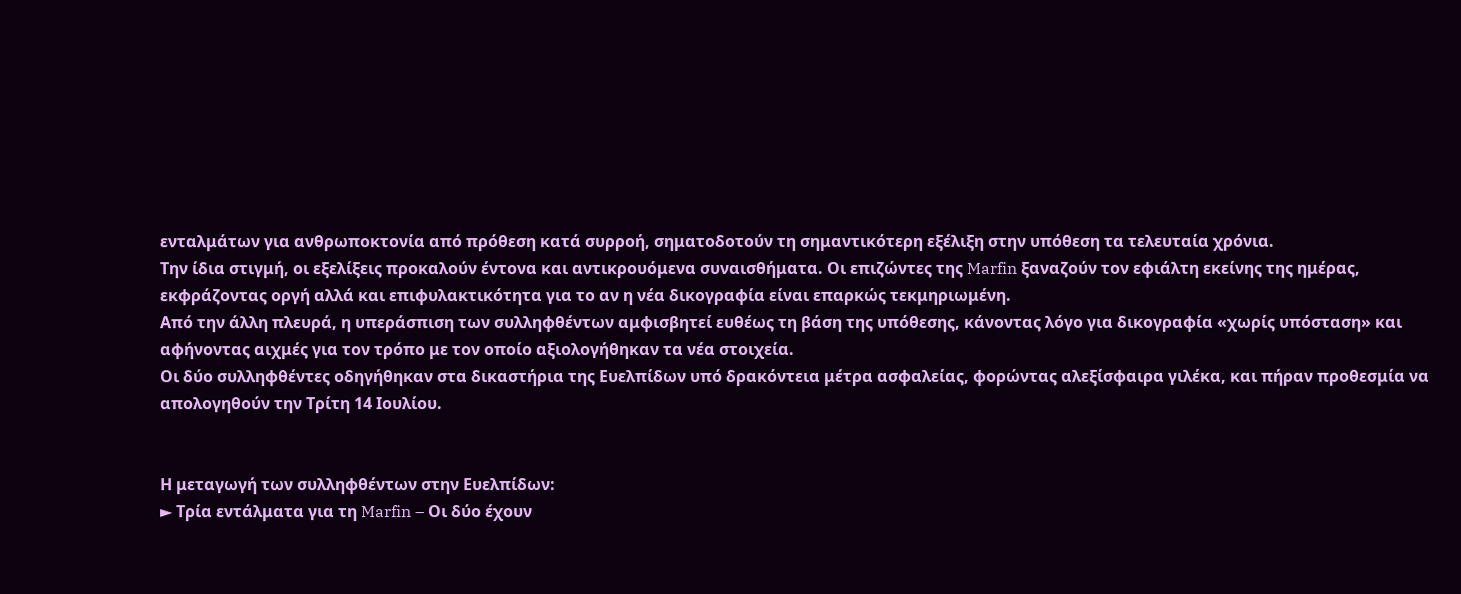ενταλμάτων για ανθρωποκτονία από πρόθεση κατά συρροή, σηματοδοτούν τη σημαντικότερη εξέλιξη στην υπόθεση τα τελευταία χρόνια.
Την ίδια στιγμή, οι εξελίξεις προκαλούν έντονα και αντικρουόμενα συναισθήματα. Οι επιζώντες της Marfin ξαναζούν τον εφιάλτη εκείνης της ημέρας, εκφράζοντας οργή αλλά και επιφυλακτικότητα για το αν η νέα δικογραφία είναι επαρκώς τεκμηριωμένη.
Από την άλλη πλευρά, η υπεράσπιση των συλληφθέντων αμφισβητεί ευθέως τη βάση της υπόθεσης, κάνοντας λόγο για δικογραφία «χωρίς υπόσταση» και αφήνοντας αιχμές για τον τρόπο με τον οποίο αξιολογήθηκαν τα νέα στοιχεία.
Οι δύο συλληφθέντες οδηγήθηκαν στα δικαστήρια της Ευελπίδων υπό δρακόντεια μέτρα ασφαλείας, φορώντας αλεξίσφαιρα γιλέκα, και πήραν προθεσμία να απολογηθούν την Τρίτη 14 Ιουλίου.


Η μεταγωγή των συλληφθέντων στην Ευελπίδων:
► Τρία εντάλματα για τη Marfin – Οι δύο έχουν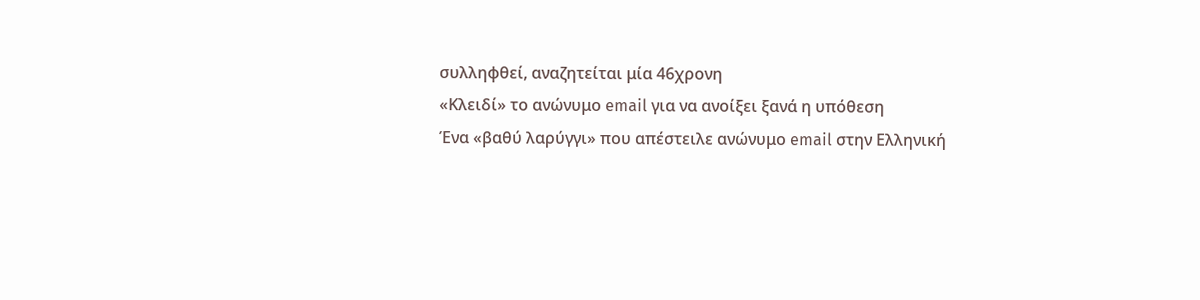συλληφθεί, αναζητείται μία 46χρονη
«Κλειδί» το ανώνυμο email για να ανοίξει ξανά η υπόθεση
Ένα «βαθύ λαρύγγι» που απέστειλε ανώνυμο email στην Ελληνική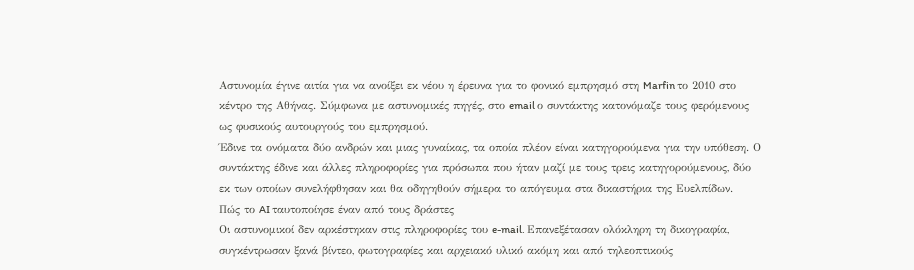Αστυνομία έγινε αιτία για να ανοίξει εκ νέου η έρευνα για το φονικό εμπρησμό στη Marfin το 2010 στο κέντρο της Αθήνας. Σύμφωνα με αστυνομικές πηγές, στο email ο συντάκτης κατονόμαζε τους φερόμενους ως φυσικούς αυτουργούς του εμπρησμού.
Έδινε τα ονόματα δύο ανδρών και μιας γυναίκας, τα οποία πλέον είναι κατηγορούμενα για την υπόθεση. Ο συντάκτης έδινε και άλλες πληροφορίες για πρόσωπα που ήταν μαζί με τους τρεις κατηγορούμενους, δύο εκ των οποίων συνελήφθησαν και θα οδηγηθούν σήμερα το απόγευμα στα δικαστήρια της Ευελπίδων.
Πώς το AI ταυτοποίησε έναν από τους δράστες
Οι αστυνομικοί δεν αρκέστηκαν στις πληροφορίες του e-mail. Επανεξέτασαν ολόκληρη τη δικογραφία, συγκέντρωσαν ξανά βίντεο, φωτογραφίες και αρχειακό υλικό ακόμη και από τηλεοπτικούς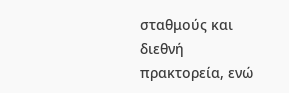σταθμούς και διεθνή πρακτορεία, ενώ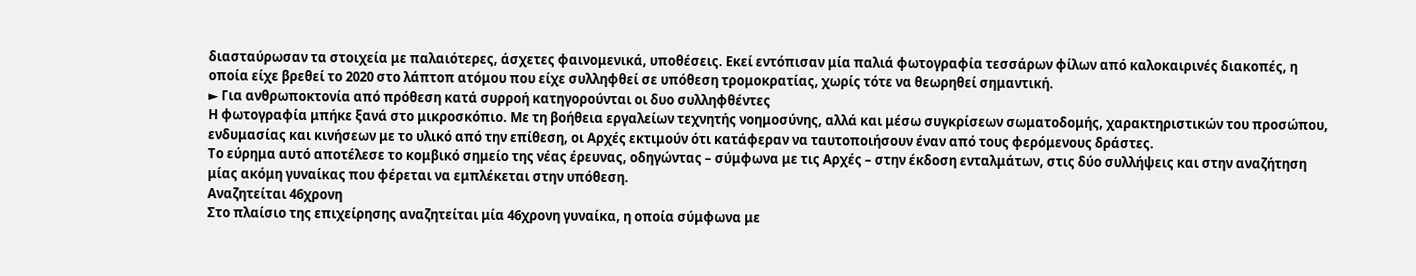διασταύρωσαν τα στοιχεία με παλαιότερες, άσχετες φαινομενικά, υποθέσεις. Εκεί εντόπισαν μία παλιά φωτογραφία τεσσάρων φίλων από καλοκαιρινές διακοπές, η οποία είχε βρεθεί το 2020 στο λάπτοπ ατόμου που είχε συλληφθεί σε υπόθεση τρομοκρατίας, χωρίς τότε να θεωρηθεί σημαντική.
► Για ανθρωποκτονία από πρόθεση κατά συρροή κατηγορούνται οι δυο συλληφθέντες
Η φωτογραφία μπήκε ξανά στο μικροσκόπιο. Με τη βοήθεια εργαλείων τεχνητής νοημοσύνης, αλλά και μέσω συγκρίσεων σωματοδομής, χαρακτηριστικών του προσώπου, ενδυμασίας και κινήσεων με το υλικό από την επίθεση, οι Αρχές εκτιμούν ότι κατάφεραν να ταυτοποιήσουν έναν από τους φερόμενους δράστες.
Το εύρημα αυτό αποτέλεσε το κομβικό σημείο της νέας έρευνας, οδηγώντας – σύμφωνα με τις Αρχές – στην έκδοση ενταλμάτων, στις δύο συλλήψεις και στην αναζήτηση μίας ακόμη γυναίκας που φέρεται να εμπλέκεται στην υπόθεση.
Aναζητείται 46χρονη
Στο πλαίσιο της επιχείρησης αναζητείται μία 46χρονη γυναίκα, η οποία σύμφωνα με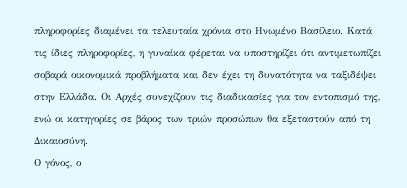πληροφορίες διαμένει τα τελευταία χρόνια στο Ηνωμένο Βασίλειο. Κατά τις ίδιες πληροφορίες, η γυναίκα φέρεται να υποστηρίζει ότι αντιμετωπίζει σοβαρά οικονομικά προβλήματα και δεν έχει τη δυνατότητα να ταξιδέψει στην Ελλάδα. Οι Αρχές συνεχίζουν τις διαδικασίες για τον εντοπισμό της, ενώ οι κατηγορίες σε βάρος των τριών προσώπων θα εξεταστούν από τη Δικαιοσύνη.
Ο γόνος, ο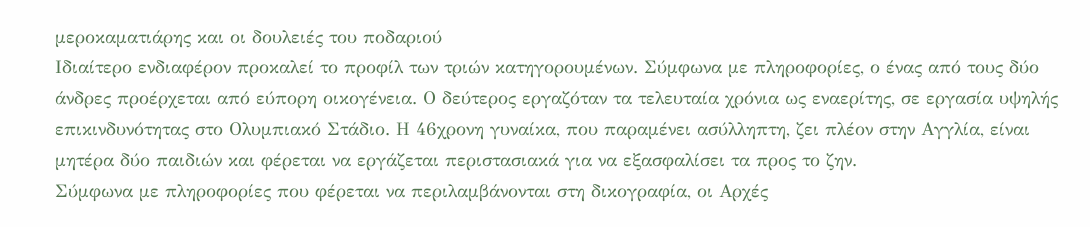μεροκαματιάρης και οι δουλειές του ποδαριού
Ιδιαίτερο ενδιαφέρον προκαλεί το προφίλ των τριών κατηγορουμένων. Σύμφωνα με πληροφορίες, ο ένας από τους δύο άνδρες προέρχεται από εύπορη οικογένεια. Ο δεύτερος εργαζόταν τα τελευταία χρόνια ως εναερίτης, σε εργασία υψηλής επικινδυνότητας στο Ολυμπιακό Στάδιο. Η 46χρονη γυναίκα, που παραμένει ασύλληπτη, ζει πλέον στην Αγγλία, είναι μητέρα δύο παιδιών και φέρεται να εργάζεται περιστασιακά για να εξασφαλίσει τα προς το ζην.
Σύμφωνα με πληροφορίες που φέρεται να περιλαμβάνονται στη δικογραφία, οι Αρχές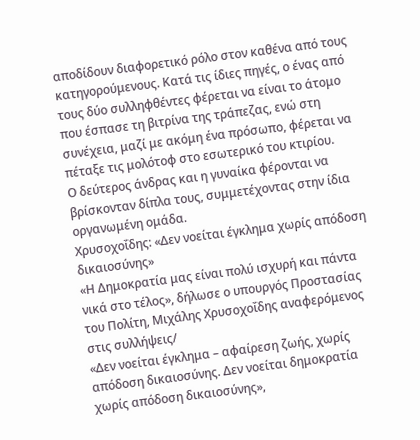αποδίδουν διαφορετικό ρόλο στον καθένα από τους κατηγορούμενους. Κατά τις ίδιες πηγές, ο ένας από τους δύο συλληφθέντες φέρεται να είναι το άτομο που έσπασε τη βιτρίνα της τράπεζας, ενώ στη συνέχεια, μαζί με ακόμη ένα πρόσωπο, φέρεται να πέταξε τις μολότοφ στο εσωτερικό του κτιρίου.
Ο δεύτερος άνδρας και η γυναίκα φέρονται να βρίσκονταν δίπλα τους, συμμετέχοντας στην ίδια οργανωμένη ομάδα.
Χρυσοχοΐδης: «Δεν νοείται έγκλημα χωρίς απόδοση δικαιοσύνης»
«Η Δημοκρατία μας είναι πολύ ισχυρή και πάντα νικά στο τέλος», δήλωσε ο υπουργός Προστασίας του Πολίτη, Μιχάλης Χρυσοχοΐδης αναφερόμενος στις συλλήψεις/
«Δεν νοείται έγκλημα – αφαίρεση ζωής, χωρίς απόδοση δικαιοσύνης. Δεν νοείται δημοκρατία χωρίς απόδοση δικαιοσύνης»,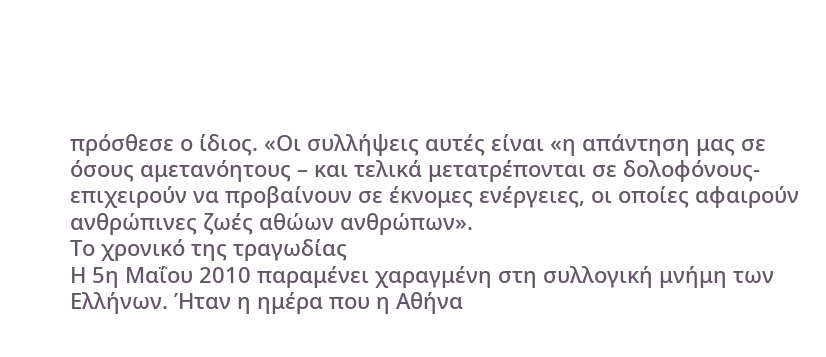πρόσθεσε ο ίδιος. «Οι συλλήψεις αυτές είναι «η απάντηση μας σε όσους αμετανόητους – και τελικά μετατρέπονται σε δολοφόνους- επιχειρούν να προβαίνουν σε έκνομες ενέργειες, οι οποίες αφαιρούν ανθρώπινες ζωές αθώων ανθρώπων».
Το χρονικό της τραγωδίας
Η 5η Μαΐου 2010 παραμένει χαραγμένη στη συλλογική μνήμη των Ελλήνων. Ήταν η ημέρα που η Αθήνα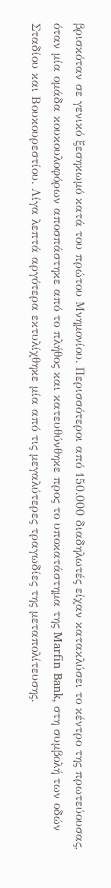βρισκόταν σε γενικό ξεσηκωμό κατά του πρώτου Μνημονίου. Περισσότεροι από 150.000 διαδηλωτές είχαν κατακλύσει το κέντρο της πρωτεύουσας, όταν μία ομάδα κουκουλοφόρων αποσπάστηκε από το πλήθος και κατευθύνθηκε προς το υποκατάστημα της Marfin Bank, στη συμβολή των οδών Σταδίου και Βουκουρεστίου. Λίγα λεπτά αργότερα εκτυλίχθηκε μία από τις μεγαλύτερες τραγωδίες της μεταπολίτευσης.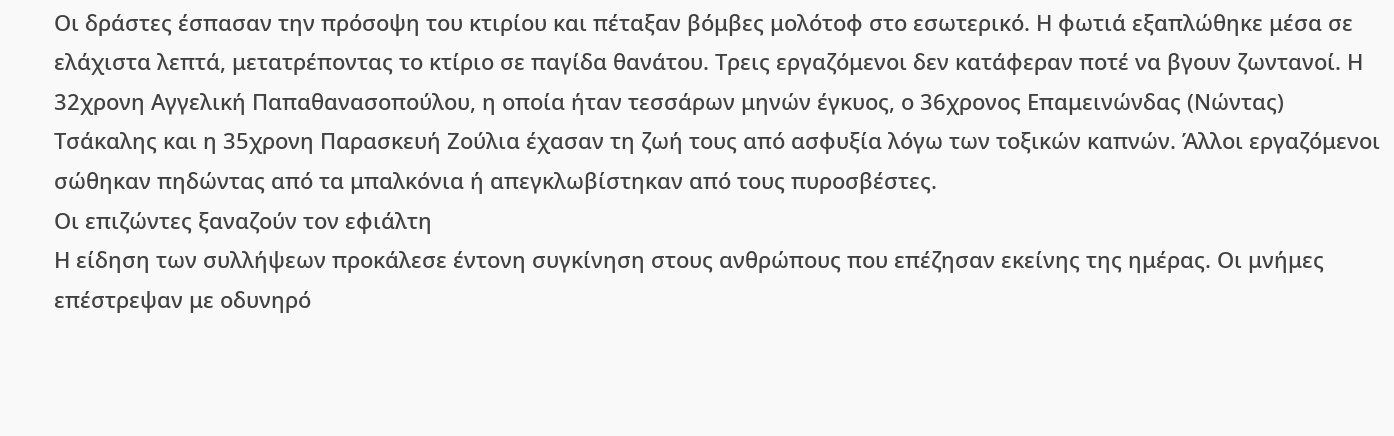Οι δράστες έσπασαν την πρόσοψη του κτιρίου και πέταξαν βόμβες μολότοφ στο εσωτερικό. Η φωτιά εξαπλώθηκε μέσα σε ελάχιστα λεπτά, μετατρέποντας το κτίριο σε παγίδα θανάτου. Τρεις εργαζόμενοι δεν κατάφεραν ποτέ να βγουν ζωντανοί. Η 32χρονη Αγγελική Παπαθανασοπούλου, η οποία ήταν τεσσάρων μηνών έγκυος, ο 36χρονος Επαμεινώνδας (Νώντας) Τσάκαλης και η 35χρονη Παρασκευή Ζούλια έχασαν τη ζωή τους από ασφυξία λόγω των τοξικών καπνών. Άλλοι εργαζόμενοι σώθηκαν πηδώντας από τα μπαλκόνια ή απεγκλωβίστηκαν από τους πυροσβέστες.
Οι επιζώντες ξαναζούν τον εφιάλτη
Η είδηση των συλλήψεων προκάλεσε έντονη συγκίνηση στους ανθρώπους που επέζησαν εκείνης της ημέρας. Οι μνήμες επέστρεψαν με οδυνηρό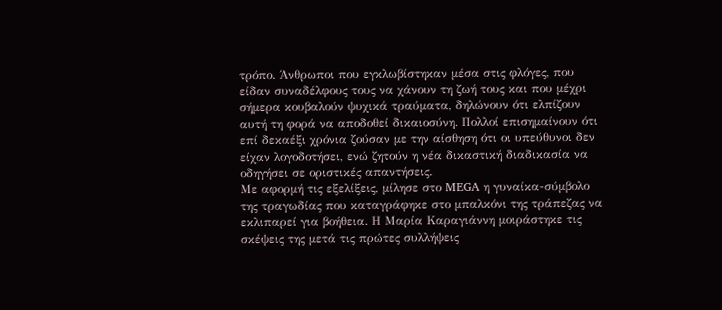τρόπο. Άνθρωποι που εγκλωβίστηκαν μέσα στις φλόγες, που είδαν συναδέλφους τους να χάνουν τη ζωή τους και που μέχρι σήμερα κουβαλούν ψυχικά τραύματα, δηλώνουν ότι ελπίζουν αυτή τη φορά να αποδοθεί δικαιοσύνη. Πολλοί επισημαίνουν ότι επί δεκαέξι χρόνια ζούσαν με την αίσθηση ότι οι υπεύθυνοι δεν είχαν λογοδοτήσει, ενώ ζητούν η νέα δικαστική διαδικασία να οδηγήσει σε οριστικές απαντήσεις.
Με αφορμή τις εξελίξεις, μίλησε στο MEGA η γυναίκα-σύμβολο της τραγωδίας που καταγράφηκε στο μπαλκόνι της τράπεζας να εκλιπαρεί για βοήθεια. Η Μαρία Καραγιάννη μοιράστηκε τις σκέψεις της μετά τις πρώτες συλλήψεις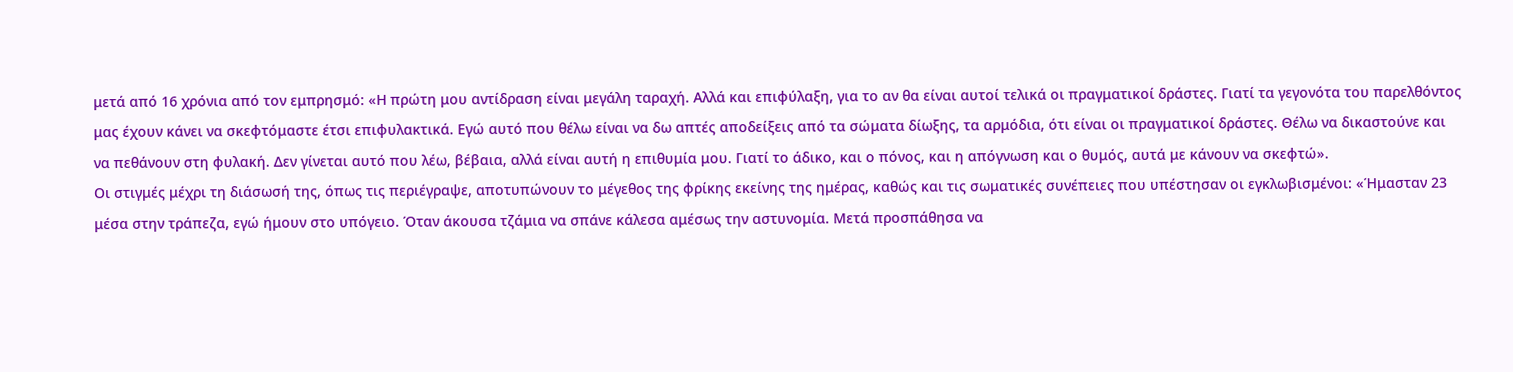μετά από 16 χρόνια από τον εμπρησμό: «Η πρώτη μου αντίδραση είναι μεγάλη ταραχή. Αλλά και επιφύλαξη, για το αν θα είναι αυτοί τελικά οι πραγματικοί δράστες. Γιατί τα γεγονότα του παρελθόντος μας έχουν κάνει να σκεφτόμαστε έτσι επιφυλακτικά. Εγώ αυτό που θέλω είναι να δω απτές αποδείξεις από τα σώματα δίωξης, τα αρμόδια, ότι είναι οι πραγματικοί δράστες. Θέλω να δικαστούνε και να πεθάνουν στη φυλακή. Δεν γίνεται αυτό που λέω, βέβαια, αλλά είναι αυτή η επιθυμία μου. Γιατί το άδικο, και ο πόνος, και η απόγνωση και ο θυμός, αυτά με κάνουν να σκεφτώ».
Οι στιγμές μέχρι τη διάσωσή της, όπως τις περιέγραψε, αποτυπώνουν το μέγεθος της φρίκης εκείνης της ημέρας, καθώς και τις σωματικές συνέπειες που υπέστησαν οι εγκλωβισμένοι: «Ήμασταν 23 μέσα στην τράπεζα, εγώ ήμουν στο υπόγειο. Όταν άκουσα τζάμια να σπάνε κάλεσα αμέσως την αστυνομία. Μετά προσπάθησα να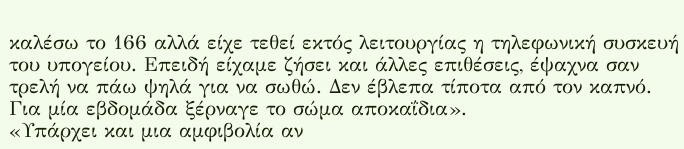καλέσω το 166 αλλά είχε τεθεί εκτός λειτουργίας η τηλεφωνική συσκευή του υπογείου. Επειδή είχαμε ζήσει και άλλες επιθέσεις, έψαχνα σαν τρελή να πάω ψηλά για να σωθώ. Δεν έβλεπα τίποτα από τον καπνό. Για μία εβδομάδα ξέρναγε το σώμα αποκαΐδια».
«Υπάρχει και μια αμφιβολία αν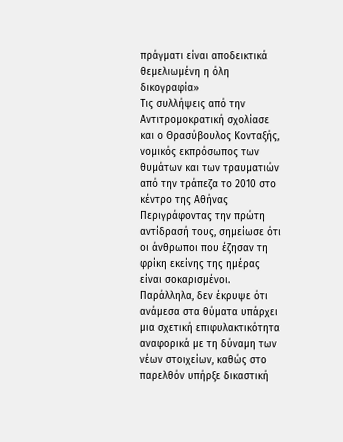πράγματι είναι αποδεικτικά θεμελιωμένη η όλη δικογραφία»
Τις συλλήψεις από την Αντιτρομοκρατική σχολίασε και ο Θρασύβουλος Κονταξής, νομικός εκπρόσωπος των θυμάτων και των τραυματιών από την τράπεζα το 2010 στο κέντρο της Αθήνας
Περιγράφοντας την πρώτη αντίδρασή τους, σημείωσε ότι οι άνθρωποι που έζησαν τη φρίκη εκείνης της ημέρας είναι σοκαρισμένοι. Παράλληλα, δεν έκρυψε ότι ανάμεσα στα θύματα υπάρχει μια σχετική επιφυλακτικότητα αναφορικά με τη δύναμη των νέων στοιχείων, καθώς στο παρελθόν υπήρξε δικαστική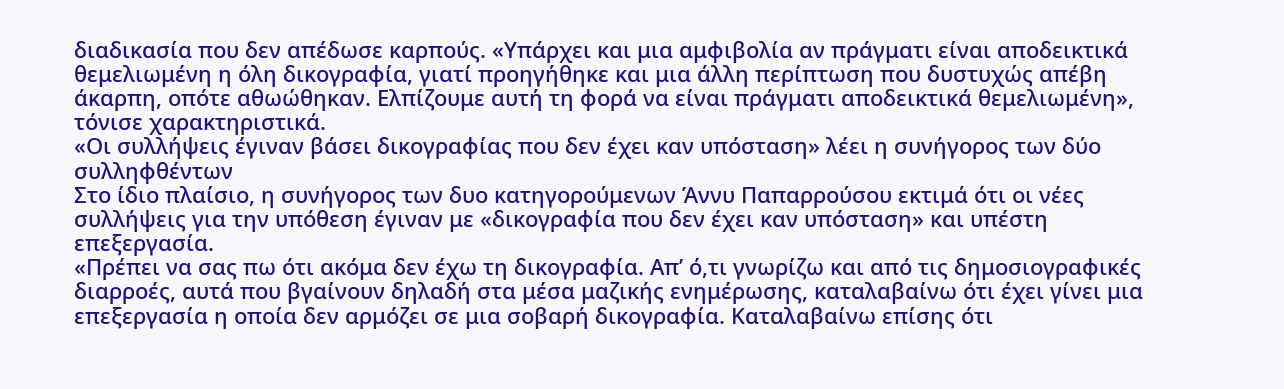διαδικασία που δεν απέδωσε καρπούς. «Υπάρχει και μια αμφιβολία αν πράγματι είναι αποδεικτικά θεμελιωμένη η όλη δικογραφία, γιατί προηγήθηκε και μια άλλη περίπτωση που δυστυχώς απέβη άκαρπη, οπότε αθωώθηκαν. Ελπίζουμε αυτή τη φορά να είναι πράγματι αποδεικτικά θεμελιωμένη», τόνισε χαρακτηριστικά.
«Οι συλλήψεις έγιναν βάσει δικογραφίας που δεν έχει καν υπόσταση» λέει η συνήγορος των δύο συλληφθέντων
Στο ίδιο πλαίσιο, η συνήγορος των δυο κατηγορούμενων Άννυ Παπαρρούσου εκτιμά ότι οι νέες συλλήψεις για την υπόθεση έγιναν με «δικογραφία που δεν έχει καν υπόσταση» και υπέστη επεξεργασία.
«Πρέπει να σας πω ότι ακόμα δεν έχω τη δικογραφία. Απ’ ό,τι γνωρίζω και από τις δημοσιογραφικές διαρροές, αυτά που βγαίνουν δηλαδή στα μέσα μαζικής ενημέρωσης, καταλαβαίνω ότι έχει γίνει μια επεξεργασία η οποία δεν αρμόζει σε μια σοβαρή δικογραφία. Καταλαβαίνω επίσης ότι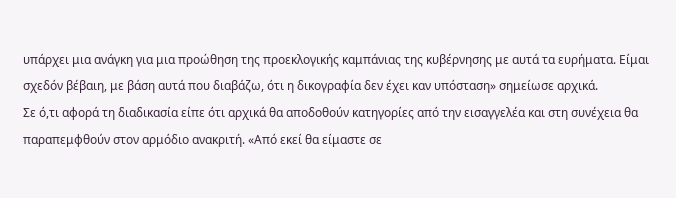υπάρχει μια ανάγκη για μια προώθηση της προεκλογικής καμπάνιας της κυβέρνησης με αυτά τα ευρήματα. Είμαι σχεδόν βέβαιη, με βάση αυτά που διαβάζω, ότι η δικογραφία δεν έχει καν υπόσταση» σημείωσε αρχικά.
Σε ό,τι αφορά τη διαδικασία είπε ότι αρχικά θα αποδοθούν κατηγορίες από την εισαγγελέα και στη συνέχεια θα παραπεμφθούν στον αρμόδιο ανακριτή. «Από εκεί θα είμαστε σε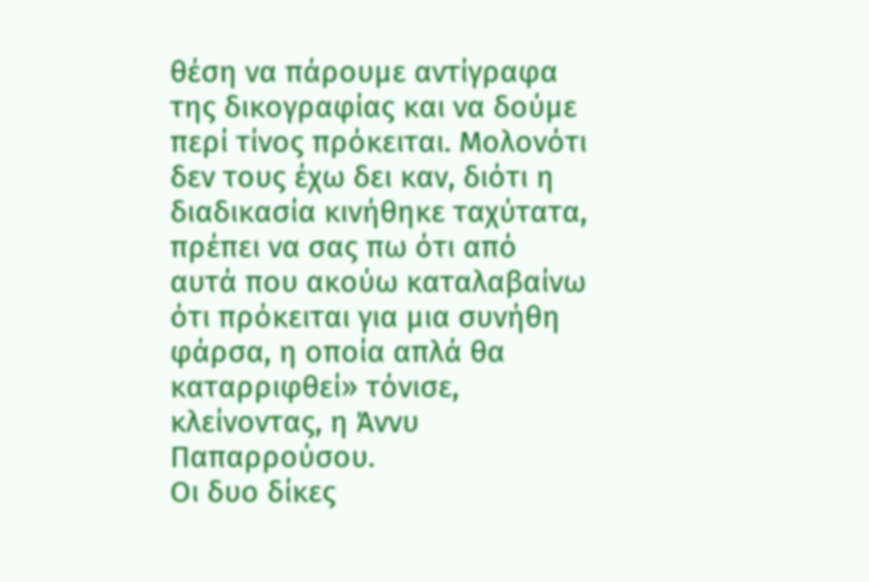θέση να πάρουμε αντίγραφα της δικογραφίας και να δούμε περί τίνος πρόκειται. Μολονότι δεν τους έχω δει καν, διότι η διαδικασία κινήθηκε ταχύτατα, πρέπει να σας πω ότι από αυτά που ακούω καταλαβαίνω ότι πρόκειται για μια συνήθη φάρσα, η οποία απλά θα καταρριφθεί» τόνισε, κλείνοντας, η Άννυ Παπαρρούσου.
Οι δυο δίκες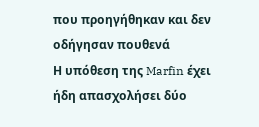που προηγήθηκαν και δεν οδήγησαν πουθενά
Η υπόθεση της Marfin έχει ήδη απασχολήσει δύο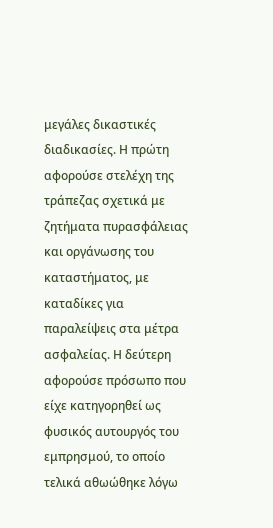μεγάλες δικαστικές διαδικασίες. Η πρώτη αφορούσε στελέχη της τράπεζας σχετικά με ζητήματα πυρασφάλειας και οργάνωσης του καταστήματος, με καταδίκες για παραλείψεις στα μέτρα ασφαλείας. Η δεύτερη αφορούσε πρόσωπο που είχε κατηγορηθεί ως φυσικός αυτουργός του εμπρησμού, το οποίο τελικά αθωώθηκε λόγω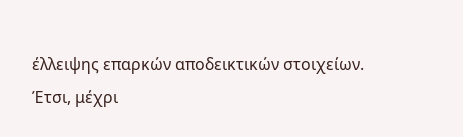έλλειψης επαρκών αποδεικτικών στοιχείων.
Έτσι, μέχρι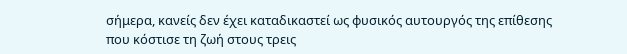σήμερα, κανείς δεν έχει καταδικαστεί ως φυσικός αυτουργός της επίθεσης που κόστισε τη ζωή στους τρεις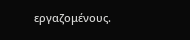εργαζομένους.